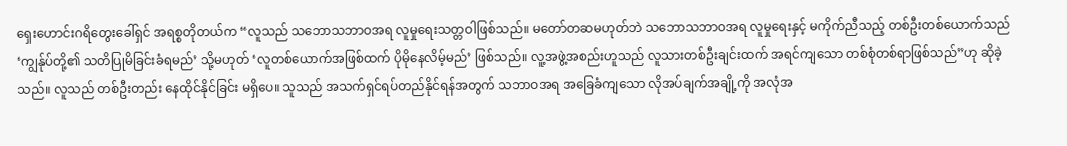ရှေးဟောင်းဂရိတွေးခေါ်ရှင် အရစ္စတိုတယ်က “လူသည် သဘောသဘာဝအရ လူမှုရေးသတ္တဝါဖြစ်သည်။ မတော်တဆမဟုတ်ဘဲ သဘောသဘာဝအရ လူမှုရေးနှင့် မကိုက်ညီသည့် တစ်ဦးတစ်ယောက်သည် ‘ကျွန်ုပ်တို့၏ သတိပြုမိခြင်းခံရမည်’ သို့မဟုတ် ‘လူတစ်ယောက်အဖြစ်ထက် ပိုမိုနေလိမ့်မည်’ ဖြစ်သည်။ လူ့အဖွဲ့အစည်းဟူသည် လူသားတစ်ဦးချင်းထက် အရင်ကျသော တစ်စုံတစ်ရာဖြစ်သည်”ဟု ဆိုခဲ့သည်။ လူသည် တစ်ဦးတည်း နေထိုင်နိုင်ခြင်း မရှိပေ။ သူသည် အသက်ရှင်ရပ်တည်နိုင်ရန်အတွက် သဘာဝအရ အခြေခံကျသော လိုအပ်ချက်အချို့ကို အလုံအ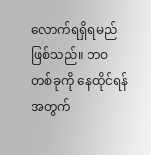လောက်ရရှိရမည်ဖြစ်သည်။ ဘဝတစ်ခုကို နေထိုင်ရန်အတွက်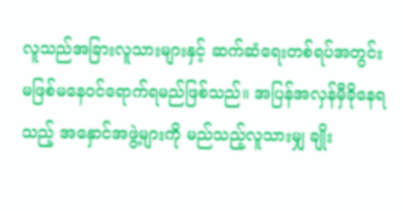လူသည်အခြားလူသားများနှင့် ဆက်ဆံရေးတစ်ရပ်အတွင်း မဖြစ်မနေဝင်ရောက်ရမည်ဖြစ်သည်။ အပြန်အလှန်မှီခိုနေရသည့် အနှောင်အဖွဲ့များကို မည်သည့်လူသားမျှ ချိုး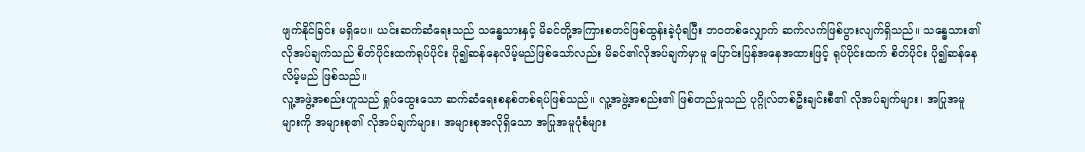ဖျက်နိုင်ခြင်း မရှိပေ။ ယင်းဆက်ဆံရေးသည် သန္ဓေသားနှင့် မိခင်တို့အကြားစတင်ဖြစ်ထွန်းခဲ့ပုံရပြီး ဘဝတစ်လျှောက် ဆက်လက်ဖြစ်ပွားလျက်ရှိသည်။ သန္ဓေသား၏လိုအပ်ချက်သည် စိတ်ပိုင်းထက်ရုပ်ပိုင်း ပို၍ဆန်နေလိမ့်မည်ဖြစ်သော်လည်း မိခင်၏လိုအပ်ချက်မှာမူ ပြောင်းပြန်အနေအထားဖြင့် ရုပ်ပိုင်းထက် စိတ်ပိုင်း ပို၍ဆန်နေလိမ့်မည် ဖြစ်သည်။
လူ့အဖွဲ့အစည်းဟူသည် ရှုပ်ထွေးသော ဆက်ဆံရေးစနစ်တစ်ရပ်ဖြစ်သည်။ လူ့အဖွဲ့အစည်း၏ ဖြစ်တည်မှုသည် ပုဂ္ဂိုလ်တစ်ဦးချင်းစီ၏ လိုအပ်ချက်များ၊ အပြုအမူများကို အများစု၏ လိုအပ်ချက်များ၊ အများစုအလိုရှိသော အပြုအမူပုံစံများ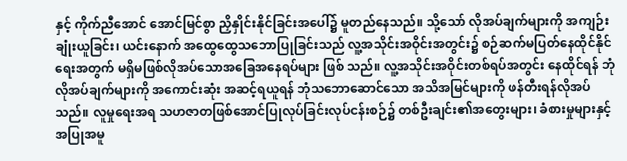နှင့် ကိုက်ညီအောင် အောင်မြင်စွာ ညှိနှိုင်းနိုင်ခြင်းအပေါ်၌ မူတည်နေသည်။ သို့သော် လိုအပ်ချက်များကို အကျဉ်းချုံးယူခြင်း၊ ယင်းနောက် အထွေထွေသဘောပြုခြင်းသည် လူ့အသိုင်းအဝိုင်းအတွင်း၌ စဉ်ဆက်မပြတ်နေထိုင်နိုင်ရေးအတွက် မရှိမဖြစ်လိုအပ်သောအခြေအနေရပ်များ ဖြစ် သည်။ လူ့အသိုင်းအဝိုင်းတစ်ရပ်အတွင်း နေထိုင်ရန် ဘုံလိုအပ်ချက်များကို အကောင်းဆုံး အဆင့်ရယူရန် ဘုံသဘောဆောင်သော အသိအမြင်များကို ဖန်တီးရန်လိုအပ်သည်။ လူမှုရေးအရ သဟဇာတဖြစ်အောင်ပြုလုပ်ခြင်းလုပ်ငန်းစဉ်၌ တစ်ဦးချင်း၏အတွေးများ၊ ခံစားမှုများနှင့် အပြုအမူ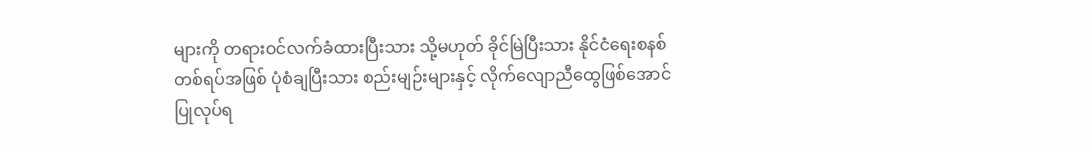များကို တရားဝင်လက်ခံထားပြီးသား သို့မဟုတ် ခိုင်မြဲပြီးသား နိုင်ငံရေးစနစ်တစ်ရပ်အဖြစ် ပုံစံချပြီးသား စည်းမျဉ်းများနှင့် လိုက်လျောညီထွေဖြစ်အောင် ပြုလုပ်ရ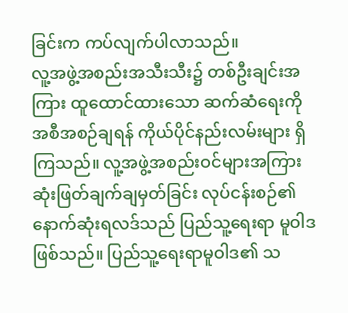ခြင်းက ကပ်လျက်ပါလာသည်။
လူ့အဖွဲ့အစည်းအသီးသီး၌ တစ်ဦးချင်းအကြား ထူထောင်ထားသော ဆက်ဆံရေးကို အစီအစဉ်ချရန် ကိုယ်ပိုင်နည်းလမ်းများ ရှိကြသည်။ လူ့အဖွဲ့အစည်းဝင်များအကြား ဆုံးဖြတ်ချက်ချမှတ်ခြင်း လုပ်ငန်းစဉ်၏ နောက်ဆုံးရလဒ်သည် ပြည်သူ့ရေးရာ မူဝါဒဖြစ်သည်။ ပြည်သူ့ရေးရာမူဝါဒ၏ သ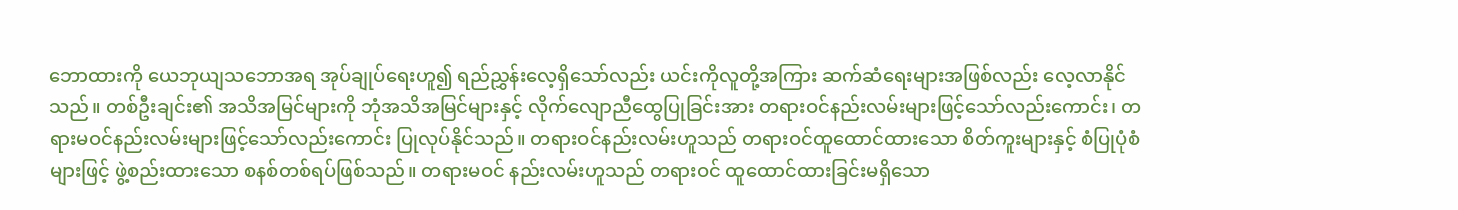ဘောထားကို ယေဘုယျသဘောအရ အုပ်ချုပ်ရေးဟူ၍ ရည်ညွှန်းလေ့ရှိသော်လည်း ယင်းကိုလူတို့အကြား ဆက်ဆံရေးများအဖြစ်လည်း လေ့လာနိုင်သည်။ တစ်ဦးချင်း၏ အသိအမြင်များကို ဘုံအသိအမြင်များနှင့် လိုက်လျောညီထွေပြုခြင်းအား တရားဝင်နည်းလမ်းများဖြင့်သော်လည်းကောင်း၊ တရားမဝင်နည်းလမ်းများဖြင့်သော်လည်းကောင်း ပြုလုပ်နိုင်သည်။ တရားဝင်နည်းလမ်းဟူသည် တရားဝင်ထူထောင်ထားသော စိတ်ကူးများနှင့် စံပြုပုံစံများဖြင့် ဖွဲ့စည်းထားသော စနစ်တစ်ရပ်ဖြစ်သည်။ တရားမဝင် နည်းလမ်းဟူသည် တရားဝင် ထူထောင်ထားခြင်းမရှိသော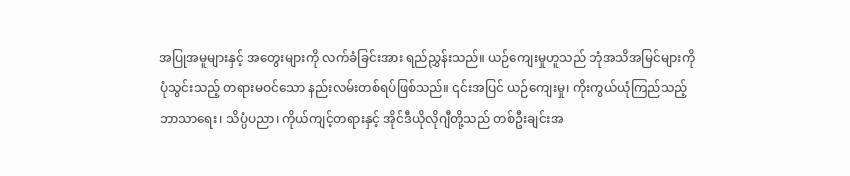အပြုအမူများနှင့် အတွေးများကို လက်ခံခြင်းအား ရည်ညွှန်းသည်။ ယဉ်ကျေးမှုဟူသည် ဘုံအသိအမြင်များကို ပုံသွင်းသည့် တရားမဝင်သော နည်းလမ်းတစ်ရပ်ဖြစ်သည်။ ၎င်းအပြင် ယဉ်ကျေးမှု၊ ကိုးကွယ်ယုံကြည်သည့် ဘာသာရေး၊ သိပ္ပံပညာ၊ ကိုယ်ကျင့်တရားနှင့် အိုင်ဒီယိုလိုဂျီတို့သည် တစ်ဦးချင်းအ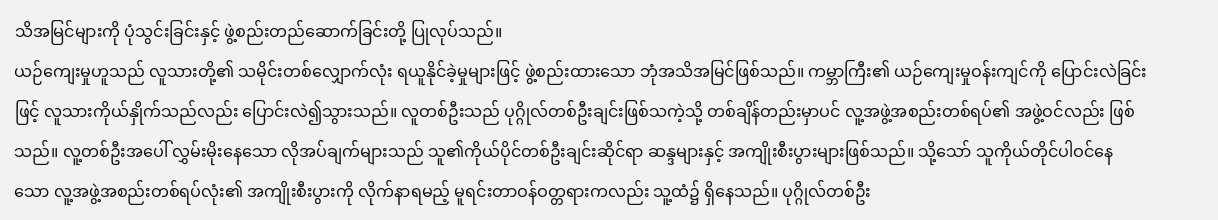သိအမြင်များကို ပုံသွင်းခြင်းနှင့် ဖွဲ့စည်းတည်ဆောက်ခြင်းတို့ ပြုလုပ်သည်။
ယဉ်ကျေးမှုဟူသည် လူသားတို့၏ သမိုင်းတစ်လျှောက်လုံး ရယူနိုင်ခဲ့မှုများဖြင့် ဖွဲ့စည်းထားသော ဘုံအသိအမြင်ဖြစ်သည်။ ကမ္ဘာကြီး၏ ယဉ်ကျေးမှုဝန်းကျင်ကို ပြောင်းလဲခြင်းဖြင့် လူသားကိုယ်နှိုက်သည်လည်း ပြောင်းလဲ၍သွားသည်။ လူတစ်ဦးသည် ပုဂ္ဂိုလ်တစ်ဦးချင်းဖြစ်သကဲ့သို့ တစ်ချိန်တည်းမှာပင် လူ့အဖွဲ့အစည်းတစ်ရပ်၏ အဖွဲ့ဝင်လည်း ဖြစ်သည်။ လူ့တစ်ဦးအပေါ် လွှမ်းမိုးနေသော လိုအပ်ချက်များသည် သူ၏ကိုယ်ပိုင်တစ်ဦးချင်းဆိုင်ရာ ဆန္ဒများနှင့် အကျိုးစီးပွားများဖြစ်သည်။ သို့သော် သူကိုယ်တိုင်ပါဝင်နေသော လူ့အဖွဲ့အစည်းတစ်ရပ်လုံး၏ အကျိုးစီးပွားကို လိုက်နာရမည့် မူရင်းတာဝန်ဝတ္တရားကလည်း သူ့ထံ၌ ရှိနေသည်။ ပုဂ္ဂိုလ်တစ်ဦး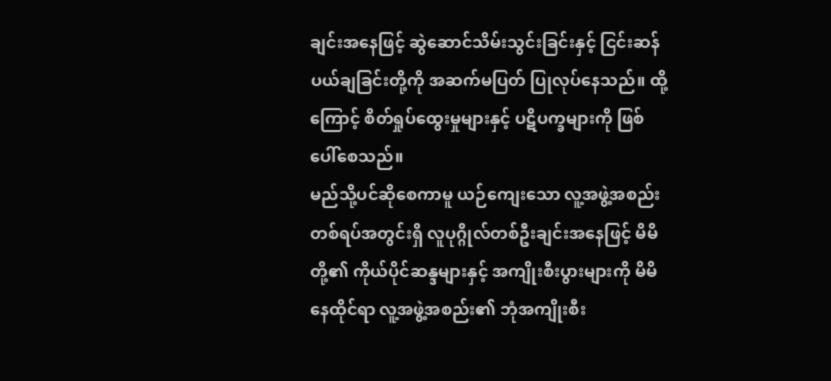ချင်းအနေဖြင့် ဆွဲဆောင်သိမ်းသွင်းခြင်းနှင့် ငြင်းဆန်ပယ်ချခြင်းတို့ကို အဆက်မပြတ် ပြုလုပ်နေသည်။ ထို့ကြောင့် စိတ်ရှုပ်ထွေးမှုများနှင့် ပဋိပက္ခများကို ဖြစ်ပေါ်စေသည်။
မည်သို့ပင်ဆိုစေကာမူ ယဉ်ကျေးသော လူ့အဖွဲ့အစည်းတစ်ရပ်အတွင်းရှိ လူပုဂ္ဂိုလ်တစ်ဦးချင်းအနေဖြင့် မိမိတို့၏ ကိုယ်ပိုင်ဆန္ဒများနှင့် အကျိုးစီးပွားများကို မိမိနေထိုင်ရာ လူ့အဖွဲ့အစည်း၏ ဘုံအကျိုးစီး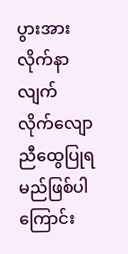ပွားအား လိုက်နာလျက် လိုက်လျောညီထွေပြုရမည်ဖြစ်ပါကြောင်း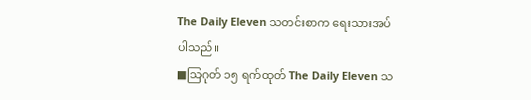The Daily Eleven သတင်းစာက ရေးသားအပ်ပါသည်။
■သြဂုတ် ၁၅ ရက်ထုတ် The Daily Eleven သ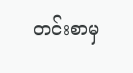တင်းစာမှ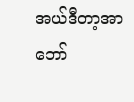အယ်ဒီတာ့အာဘော်